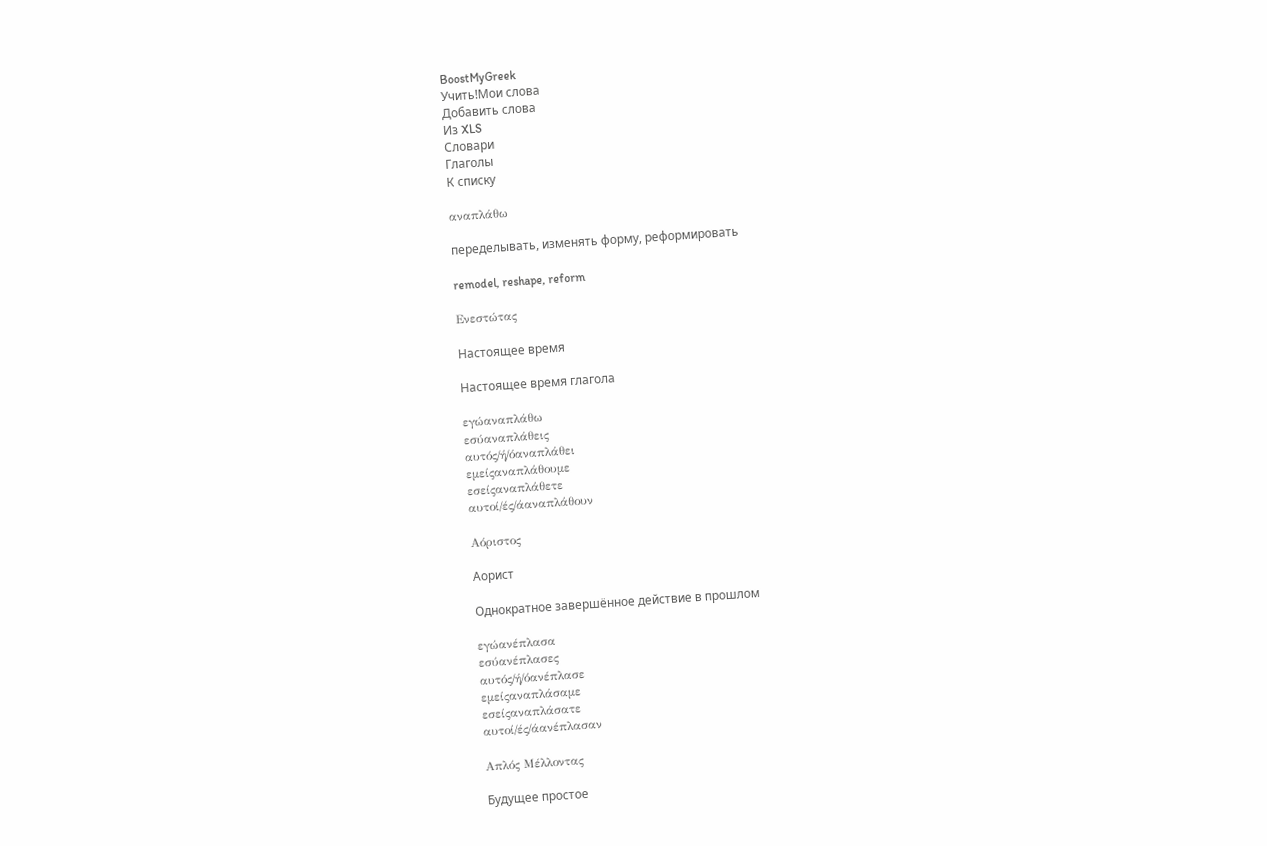BoostMyGreek
Учить!Мои слова
Добавить слова
Из XLS
Словари
Глаголы
К списку

αναπλάθω

переделывать, изменять форму, реформировать

remodel, reshape, reform

Ενεστώτας

Настоящее время

Настоящее время глагола

εγώαναπλάθω
εσύαναπλάθεις
αυτός/ή/όαναπλάθει
εμείςαναπλάθουμε
εσείςαναπλάθετε
αυτοί/ές/άαναπλάθουν

Αόριστος

Аорист

Однократное завершённое действие в прошлом

εγώανέπλασα
εσύανέπλασες
αυτός/ή/όανέπλασε
εμείςαναπλάσαμε
εσείςαναπλάσατε
αυτοί/ές/άανέπλασαν

Απλός Μέλλοντας

Будущее простое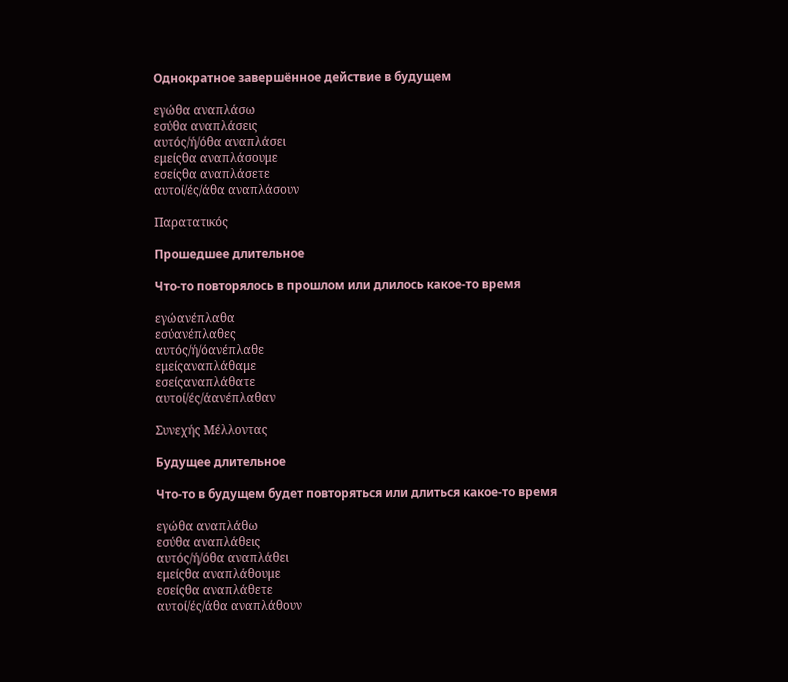Однократное завершённое действие в будущем

εγώθα αναπλάσω
εσύθα αναπλάσεις
αυτός/ή/όθα αναπλάσει
εμείςθα αναπλάσουμε
εσείςθα αναπλάσετε
αυτοί/ές/άθα αναπλάσουν

Παρατατικός

Прошедшее длительное

Что-то повторялось в прошлом или длилось какое-то время

εγώανέπλαθα
εσύανέπλαθες
αυτός/ή/όανέπλαθε
εμείςαναπλάθαμε
εσείςαναπλάθατε
αυτοί/ές/άανέπλαθαν

Συνεχής Μέλλοντας

Будущее длительное

Что-то в будущем будет повторяться или длиться какое-то время

εγώθα αναπλάθω
εσύθα αναπλάθεις
αυτός/ή/όθα αναπλάθει
εμείςθα αναπλάθουμε
εσείςθα αναπλάθετε
αυτοί/ές/άθα αναπλάθουν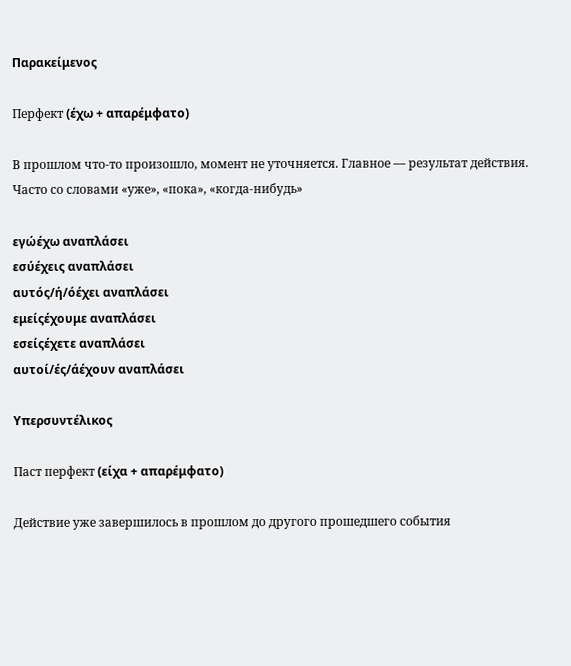Παρακείμενος

Перфект (έχω + απαρέμφατο)

В прошлом что-то произошло, момент не уточняется. Главное — результат действия. Часто со словами «уже», «пока», «когда-нибудь»

εγώέχω αναπλάσει
εσύέχεις αναπλάσει
αυτός/ή/όέχει αναπλάσει
εμείςέχουμε αναπλάσει
εσείςέχετε αναπλάσει
αυτοί/ές/άέχουν αναπλάσει

Υπερσυντέλικος

Паст перфект (είχα + απαρέμφατο)

Действие уже завершилось в прошлом до другого прошедшего события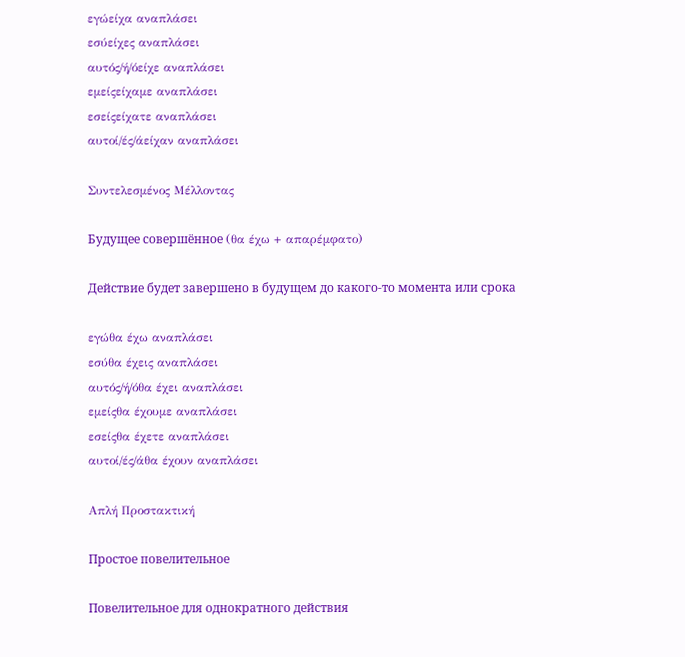εγώείχα αναπλάσει
εσύείχες αναπλάσει
αυτός/ή/όείχε αναπλάσει
εμείςείχαμε αναπλάσει
εσείςείχατε αναπλάσει
αυτοί/ές/άείχαν αναπλάσει

Συντελεσμένος Μέλλοντας

Будущее совершённое (θα έχω + απαρέμφατο)

Действие будет завершено в будущем до какого-то момента или срока

εγώθα έχω αναπλάσει
εσύθα έχεις αναπλάσει
αυτός/ή/όθα έχει αναπλάσει
εμείςθα έχουμε αναπλάσει
εσείςθα έχετε αναπλάσει
αυτοί/ές/άθα έχουν αναπλάσει

Απλή Προστακτική

Простое повелительное

Повелительное для однократного действия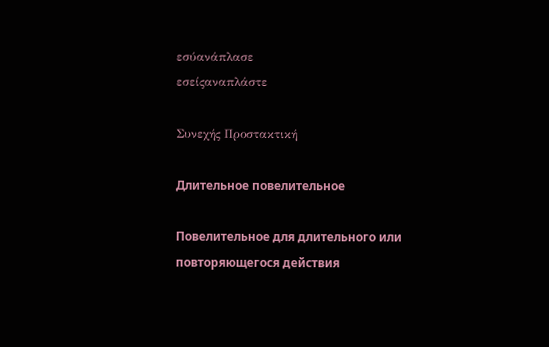εσύανάπλασε
εσείςαναπλάστε

Συνεχής Προστακτική

Длительное повелительное

Повелительное для длительного или повторяющегося действия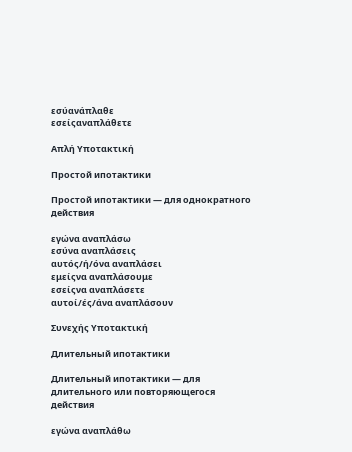εσύανάπλαθε
εσείςαναπλάθετε

Απλή Υποτακτική

Простой ипотактики

Простой ипотактики — для однократного действия

εγώνα αναπλάσω
εσύνα αναπλάσεις
αυτός/ή/όνα αναπλάσει
εμείςνα αναπλάσουμε
εσείςνα αναπλάσετε
αυτοί/ές/άνα αναπλάσουν

Συνεχής Υποτακτική

Длительный ипотактики

Длительный ипотактики — для длительного или повторяющегося действия

εγώνα αναπλάθω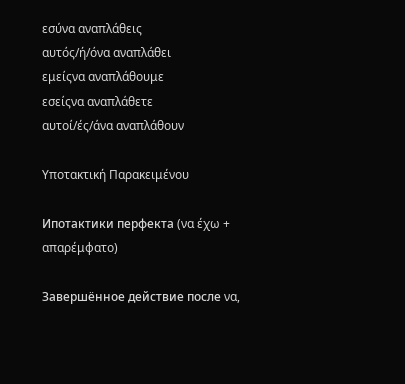εσύνα αναπλάθεις
αυτός/ή/όνα αναπλάθει
εμείςνα αναπλάθουμε
εσείςνα αναπλάθετε
αυτοί/ές/άνα αναπλάθουν

Υποτακτική Παρακειμένου

Ипотактики перфекта (να έχω + απαρέμφατο)

Завершённое действие после να,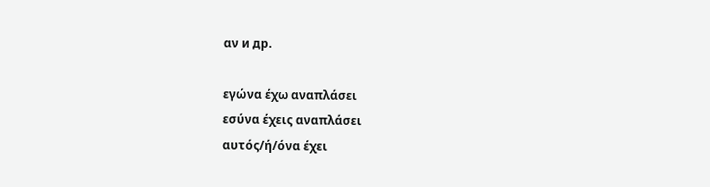αν и др.

εγώνα έχω αναπλάσει
εσύνα έχεις αναπλάσει
αυτός/ή/όνα έχει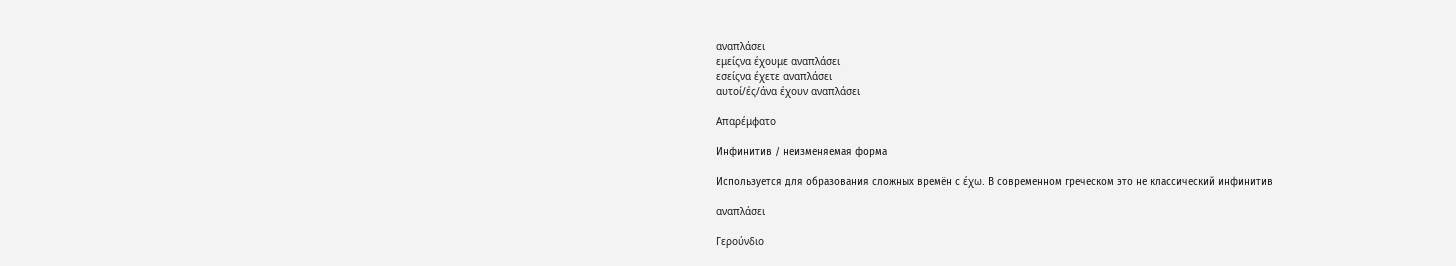αναπλάσει
εμείςνα έχουμε αναπλάσει
εσείςνα έχετε αναπλάσει
αυτοί/ές/άνα έχουν αναπλάσει

Απαρέμφατο

Инфинитив / неизменяемая форма

Используется для образования сложных времён с έχω. В современном греческом это не классический инфинитив

αναπλάσει

Γερούνδιο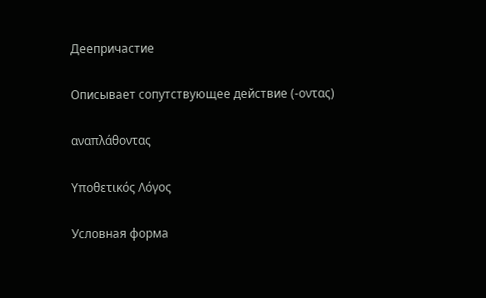Деепричастие

Описывает сопутствующее действие (-οντας)

αναπλάθοντας

Υποθετικός Λόγος

Условная форма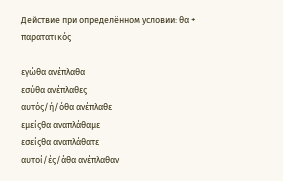Действие при определённом условии: θα + παρατατικός

εγώθα ανέπλαθα
εσύθα ανέπλαθες
αυτός/ή/όθα ανέπλαθε
εμείςθα αναπλάθαμε
εσείςθα αναπλάθατε
αυτοί/ές/άθα ανέπλαθαν